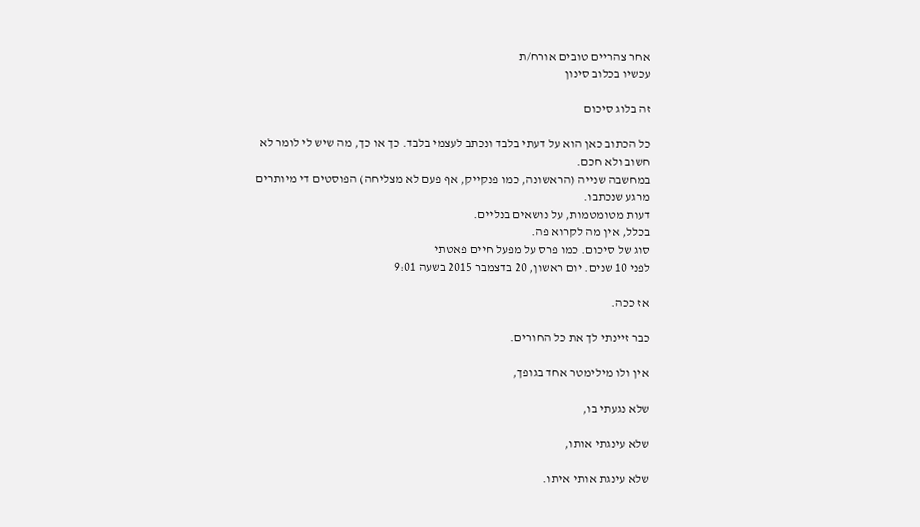אחר צהריים טובים אורח/ת
עכשיו בכלוב סינון

זה בלוג סיכום

כל הכתוב כאן הוא על דעתי בלבד ונכתב לעצמי בלבד. כך או כך, מה שיש לי לומר לא חשוב ולא חכם.
במחשבה שנייה (הראשונה, כמו פנקייק, אף פעם לא מצליחה) הפוסטים די מיותרים מרגע שנכתבו.
דעות מטומטמות, על נושאים בנליים.
בכלל, אין מה לקרוא פה.
סוג של סיכום. כמו פרס על מפעל חיים פאטתי
לפני 10 שנים. יום ראשון, 20 בדצמבר 2015 בשעה 9:01

אז ככה.

כבר זיינתי לך את כל החורים.

אין ולו מילימטר אחד בגופך,

שלא נגעתי בו,

שלא עינגתי אותו,

שלא עינגת אותי איתו.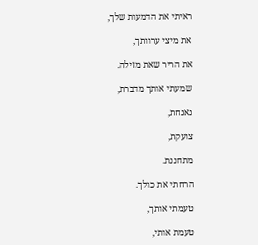ראיתי את הדמעות שלך,

את מיצי ערוותך,

את הריר שאת מזילה.

שמעתי אותך מדברת,

נאנחת,

צועקת,

מתחננת.

הרחתי את כולך.

טעמתי אותך,

טעמת אותי,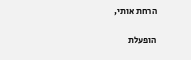הרחת אותי,

הופעלת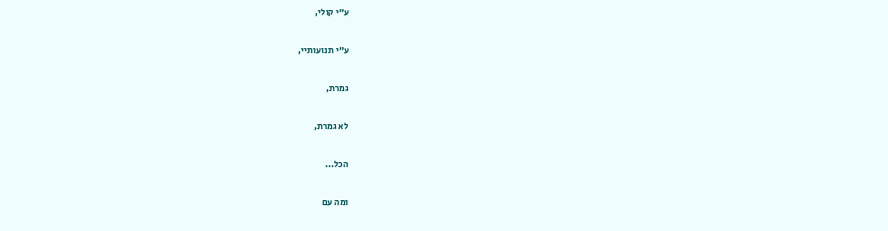ע"י קולי,

ע"י תנועותיי,

גמרת,

לא גמרת,

הכל...

ומה עם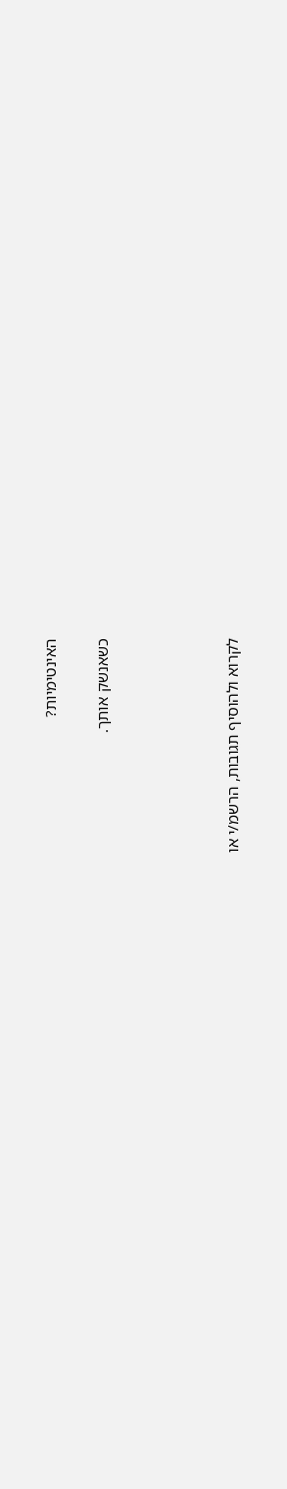האינטימיות?

כשאנשק אותך.




לקרוא ולהוסיף תגובות, הרשמ/י או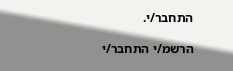התחבר/י.

הרשמ/י התחבר/י